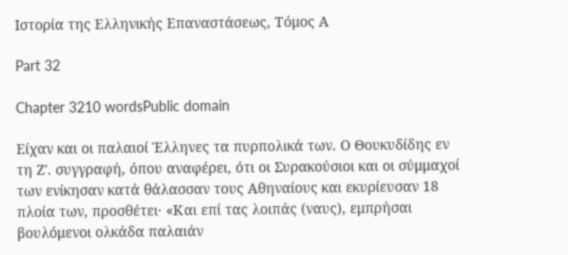Ιστορία της Ελληνικής Επαναστάσεως, Τόμος Α

Part 32

Chapter 3210 wordsPublic domain

Είχαν και οι παλαιοί Έλληνες τα πυρπολικά των. Ο Θουκυδίδης εν τη Ζ'. συγγραφή, όπου αναφέρει, ότι οι Συρακούσιοι και οι σύμμαχοί των ενίκησαν κατά θάλασσαν τους Αθηναίους και εκυρίευσαν 18 πλοία των, προσθέτει· «Και επί τας λοιπάς (ναυς), εμπρήσαι βουλόμενοι ολκάδα παλαιάν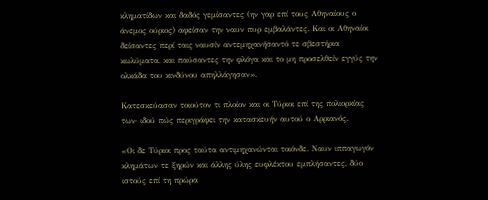κληματίδων και δαδός γεμίσαντες (ην γαρ επί τους Αθηναίους ο άνεμος ούριος) αφείσαν την ναυν πυρ εμβαλάντες. Και οι Αθηναίοι δείσαντες περί ταις ναυσίν αντεμηχανήσαντό τε σβεστήρια κωλύματα, και παύσαντες την φλόγα και το μη προσελθείν εγγύς την ολκάδα του κινδύνου απηλλάγησαν».

Κατεσκεύασαν τοιούτον τι πλοίον και οι Τύριοι επί της πολιορκίας των· ιδού πώς περιγράφει την κατασκευήν αυτού ο Αρριανός.

«Οι δε Τύριοι προς ταύτα αντιμηχανώνται τοιόνδε. Ναυν ιππαγωγόν κλημάτων τε ξηρών και άλλης ύλης ευφλέκτου εμπλήσαντες, δύο ιστούς επί τη πρώρα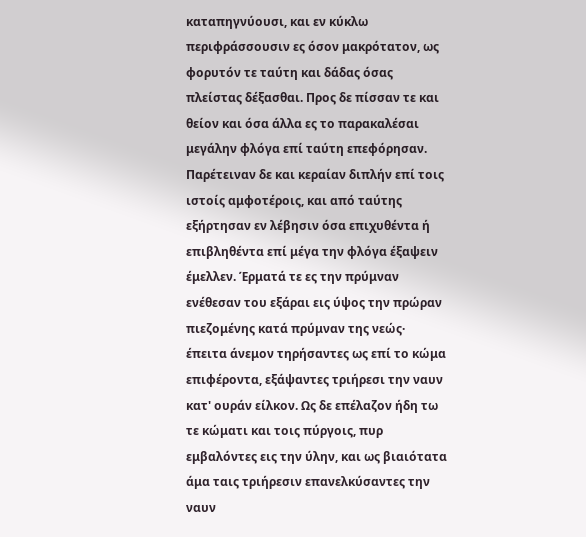καταπηγνύουσι, και εν κύκλω περιφράσσουσιν ες όσον μακρότατον, ως φορυτόν τε ταύτη και δάδας όσας πλείστας δέξασθαι. Προς δε πίσσαν τε και θείον και όσα άλλα ες το παρακαλέσαι μεγάλην φλόγα επί ταύτη επεφόρησαν. Παρέτειναν δε και κεραίαν διπλήν επί τοις ιστοίς αμφοτέροις, και από ταύτης εξήρτησαν εν λέβησιν όσα επιχυθέντα ή επιβληθέντα επί μέγα την φλόγα έξαψειν έμελλεν. Έρματά τε ες την πρύμναν ενέθεσαν του εξάραι εις ύψος την πρώραν πιεζομένης κατά πρύμναν της νεώς· έπειτα άνεμον τηρήσαντες ως επί το κώμα επιφέροντα, εξάψαντες τριήρεσι την ναυν κατ' ουράν είλκον. Ως δε επέλαζον ήδη τω τε κώματι και τοις πύργοις, πυρ εμβαλόντες εις την ύλην, και ως βιαιότατα άμα ταις τριήρεσιν επανελκύσαντες την ναυν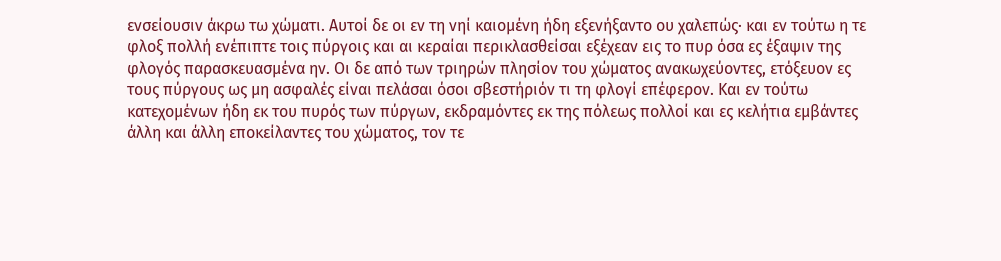ενσείουσιν άκρω τω χώματι. Αυτοί δε οι εν τη νηί καιομένη ήδη εξενήξαντο ου χαλεπώς· και εν τούτω η τε φλοξ πολλή ενέπιπτε τοις πύργοις και αι κεραίαι περικλασθείσαι εξέχεαν εις το πυρ όσα ες έξαψιν της φλογός παρασκευασμένα ην. Οι δε από των τριηρών πλησίον του χώματος ανακωχεύοντες, ετόξευον ες τους πύργους ως μη ασφαλές είναι πελάσαι όσοι σβεστήριόν τι τη φλογί επέφερον. Και εν τούτω κατεχομένων ήδη εκ του πυρός των πύργων, εκδραμόντες εκ της πόλεως πολλοί και ες κελήτια εμβάντες άλλη και άλλη εποκείλαντες του χώματος, τον τε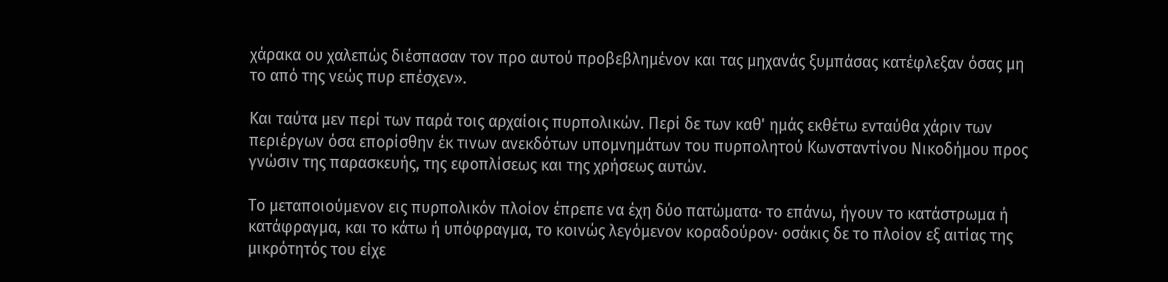χάρακα ου χαλεπώς διέσπασαν τον προ αυτού προβεβλημένον και τας μηχανάς ξυμπάσας κατέφλεξαν όσας μη το από της νεώς πυρ επέσχεν».

Και ταύτα μεν περί των παρά τοις αρχαίοις πυρπολικών. Περί δε των καθ' ημάς εκθέτω ενταύθα χάριν των περιέργων όσα επορίσθην έκ τινων ανεκδότων υπομνημάτων του πυρπολητού Κωνσταντίνου Νικοδήμου προς γνώσιν της παρασκευής, της εφοπλίσεως και της χρήσεως αυτών.

Το μεταποιούμενον εις πυρπολικόν πλοίον έπρεπε να έχη δύο πατώματα· το επάνω, ήγουν το κατάστρωμα ή κατάφραγμα, και το κάτω ή υπόφραγμα, το κοινώς λεγόμενον κοραδούρον· οσάκις δε το πλοίον εξ αιτίας της μικρότητός του είχε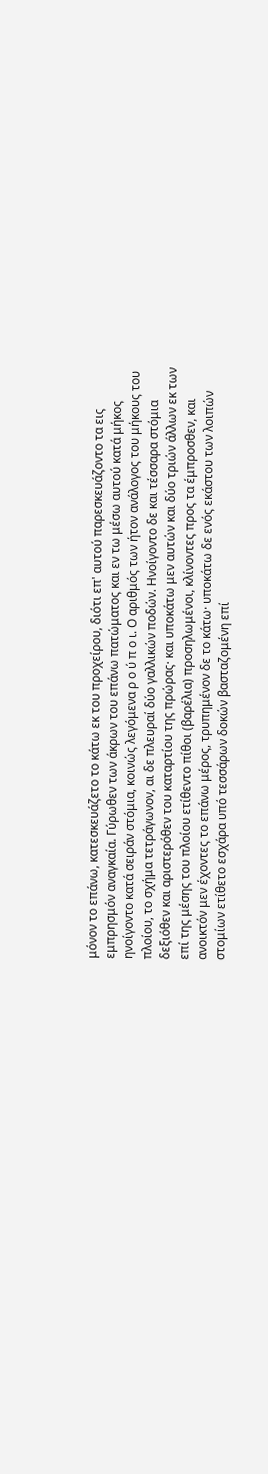μόνον το επάνω, κατεσκευάζετο το κάτω εκ του προχείρου, διότι επ' αυτού παρεσκευάζοντο τα εις εμπρησμόν αναγκαία. Γύρωθεν των άκρων του επάνω πατώματος και εν τω μέσω αυτού κατά μήκος ηνοίγοντο κατά σειράν στόμια, κοινώς λεγόμενα ρ ο ύ π ο ι. Ο αριθμός των ήτον ανάλογος του μήκους του πλοίου, το σχήμα τετράγωνον, αι δε πλευραί δύο γαλλικών ποδών. Ηνοίγοντο δε και τέσσαρα στόμια δεξιόθεν και αριστερόθεν του καταρτίου της πρώρας· και υποκάτω μεν αυτών και δύο τριών άλλων εκ των επί της μέσης του πλοίου ετίθεντο πίθοι (βαρέλια) προσηλωμένοι, κλίνοντες προς τα έμπροσθεν, και ανοικτόν μεν έχοντες το επάνω μέρος, τρυπημένον δε το κάτω· υποκάτω δε ενός εκάστου των λοιπών στομίων ετίθετο εσχάρα υπό τεσσάρων δοκών βασταζομένη επί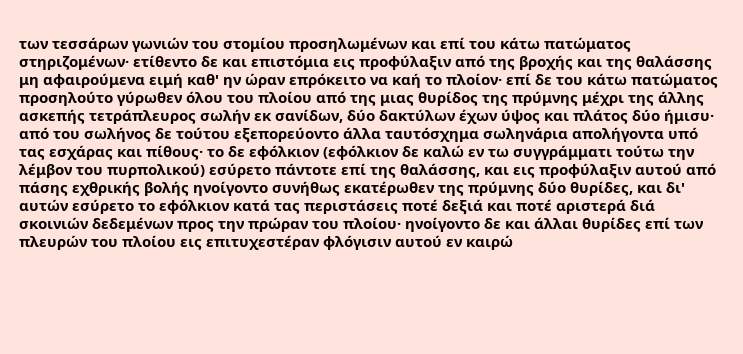των τεσσάρων γωνιών του στομίου προσηλωμένων και επί του κάτω πατώματος στηριζομένων· ετίθεντο δε και επιστόμια εις προφύλαξιν από της βροχής και της θαλάσσης μη αφαιρούμενα ειμή καθ' ην ώραν επρόκειτο να καή το πλοίον· επί δε του κάτω πατώματος προσηλούτο γύρωθεν όλου του πλοίου από της μιας θυρίδος της πρύμνης μέχρι της άλλης ασκεπής τετράπλευρος σωλήν εκ σανίδων, δύο δακτύλων έχων ύψος και πλάτος δύο ήμισυ· από του σωλήνος δε τούτου εξεπορεύοντο άλλα ταυτόσχημα σωληνάρια απολήγοντα υπό τας εσχάρας και πίθους· το δε εφόλκιον (εφόλκιον δε καλώ εν τω συγγράμματι τούτω την λέμβον του πυρπολικού) εσύρετο πάντοτε επί της θαλάσσης, και εις προφύλαξιν αυτού από πάσης εχθρικής βολής ηνοίγοντο συνήθως εκατέρωθεν της πρύμνης δύο θυρίδες, και δι' αυτών εσύρετο το εφόλκιον κατά τας περιστάσεις ποτέ δεξιά και ποτέ αριστερά διά σκοινιών δεδεμένων προς την πρώραν του πλοίου· ηνοίγοντο δε και άλλαι θυρίδες επί των πλευρών του πλοίου εις επιτυχεστέραν φλόγισιν αυτού εν καιρώ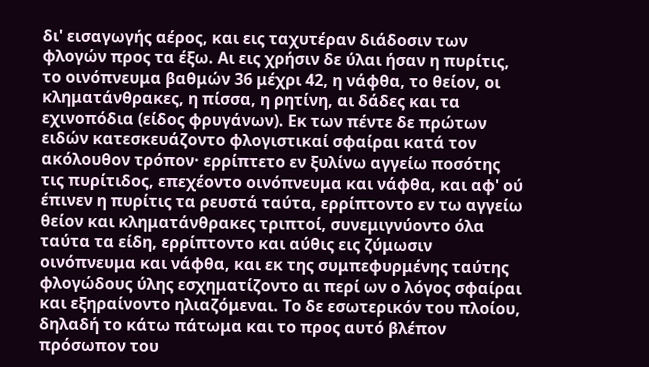δι' εισαγωγής αέρος, και εις ταχυτέραν διάδοσιν των φλογών προς τα έξω. Αι εις χρήσιν δε ύλαι ήσαν η πυρίτις, το οινόπνευμα βαθμών 36 μέχρι 42, η νάφθα, το θείον, οι κληματάνθρακες, η πίσσα, η ρητίνη, αι δάδες και τα εχινοπόδια (είδος φρυγάνων). Εκ των πέντε δε πρώτων ειδών κατεσκευάζοντο φλογιστικαί σφαίραι κατά τον ακόλουθον τρόπον· ερρίπτετο εν ξυλίνω αγγείω ποσότης τις πυρίτιδος, επεχέοντο οινόπνευμα και νάφθα, και αφ' ού έπινεν η πυρίτις τα ρευστά ταύτα, ερρίπτοντο εν τω αγγείω θείον και κληματάνθρακες τριπτοί, συνεμιγνύοντο όλα ταύτα τα είδη, ερρίπτοντο και αύθις εις ζύμωσιν οινόπνευμα και νάφθα, και εκ της συμπεφυρμένης ταύτης φλογώδους ύλης εσχηματίζοντο αι περί ων ο λόγος σφαίραι και εξηραίνοντο ηλιαζόμεναι. Το δε εσωτερικόν του πλοίου, δηλαδή το κάτω πάτωμα και το προς αυτό βλέπον πρόσωπον του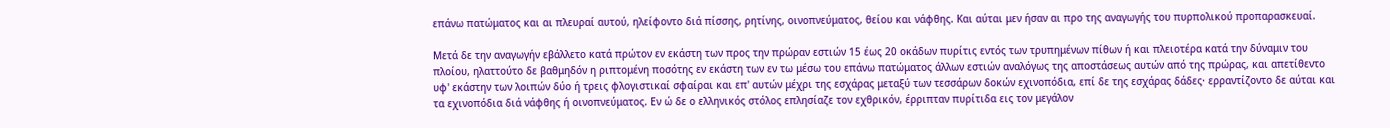επάνω πατώματος και αι πλευραί αυτού, ηλείφοντο διά πίσσης, ρητίνης, οινοπνεύματος, θείου και νάφθης. Και αύται μεν ήσαν αι προ της αναγωγής του πυρπολικού προπαρασκευαί.

Μετά δε την αναγωγήν εβάλλετο κατά πρώτον εν εκάστη των προς την πρώραν εστιών 15 έως 20 οκάδων πυρίτις εντός των τρυπημένων πίθων ή και πλειοτέρα κατά την δύναμιν του πλοίου, ηλαττούτο δε βαθμηδόν η ριπτομένη ποσότης εν εκάστη των εν τω μέσω του επάνω πατώματος άλλων εστιών αναλόγως της αποστάσεως αυτών από της πρώρας, και απετίθεντο υφ' εκάστην των λοιπών δύο ή τρεις φλογιστικαί σφαίραι και επ' αυτών μέχρι της εσχάρας μεταξύ των τεσσάρων δοκών εχινοπόδια, επί δε της εσχάρας δάδες· ερραντίζοντο δε αύται και τα εχινοπόδια διά νάφθης ή οινοπνεύματος. Εν ώ δε ο ελληνικός στόλος επλησίαζε τον εχθρικόν, έρριπταν πυρίτιδα εις τον μεγάλον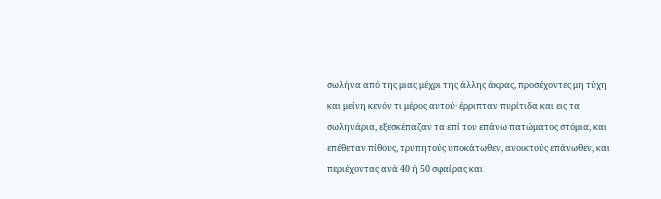σωλήνα από της μιας μέχρι της άλλης άκρας, προσέχοντες μη τύχη και μείνη κενόν τι μέρος αυτού· έρριπταν πυρίτιδα και εις τα σωληνάρια, εξεσκέπαζαν τα επί του επάνω πατώματος στόμια, και επέθεταν πίθους, τρυπητούς υποκάτωθεν, ανοικτούς επάνωθεν, και περιέχοντας ανά 40 ή 50 σφαίρας και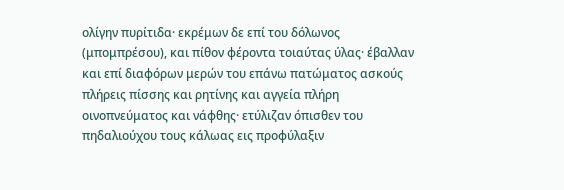ολίγην πυρίτιδα· εκρέμων δε επί του δόλωνος (μπομπρέσου), και πίθον φέροντα τοιαύτας ύλας· έβαλλαν και επί διαφόρων μερών του επάνω πατώματος ασκούς πλήρεις πίσσης και ρητίνης και αγγεία πλήρη οινοπνεύματος και νάφθης· ετύλιζαν όπισθεν του πηδαλιούχου τους κάλωας εις προφύλαξιν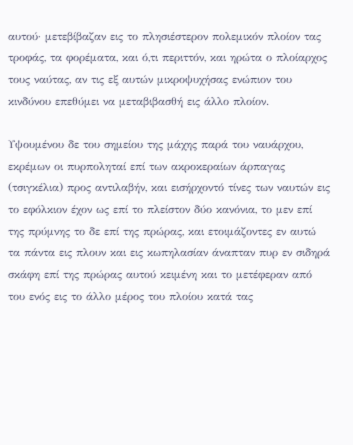αυτού· μετεβίβαζαν εις το πλησιέστερον πολεμικόν πλοίον τας τροφάς, τα φορέματα, και ό,τι περιττόν, και ηρώτα ο πλοίαρχος τους ναύτας, αν τις εξ αυτών μικροψυχήσας ενώπιον του κινδύνου επεθύμει να μεταβιβασθή εις άλλο πλοίον.

Υψουμένου δε του σημείου της μάχης παρά του ναυάρχου, εκρέμων οι πυρποληταί επί των ακροκεραίων άρπαγας (τσιγκέλια) προς αντιλαβήν, και εισήρχοντό τίνες των ναυτών εις το εφόλκιον έχον ως επί το πλείστον δύο κανόνια, το μεν επί της πρύμνης το δε επί της πρώρας, και ετοιμάζοντες εν αυτώ τα πάντα εις πλουν και εις κωπηλασίαν άναπταν πυρ εν σιδηρά σκάφη επί της πρώρας αυτού κειμένη και το μετέφεραν από του ενός εις το άλλο μέρος του πλοίου κατά τας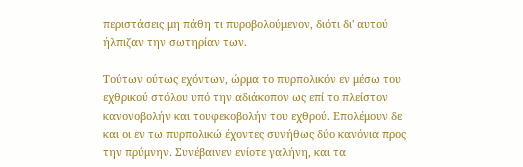περιστάσεις μη πάθη τι πυροβολούμενον, διότι δι' αυτού ήλπιζαν την σωτηρίαν των.

Τούτων ούτως εχόντων, ώρμα το πυρπολικόν εν μέσω του εχθρικού στόλου υπό την αδιάκοπον ως επί το πλείστον κανονοβολήν και τουφεκοβολήν του εχθρού. Επολέμουν δε και οι εν τω πυρπολικώ έχοντες συνήθως δύο κανόνια προς την πρύμνην. Συνέβαινεν ενίοτε γαλήνη, και τα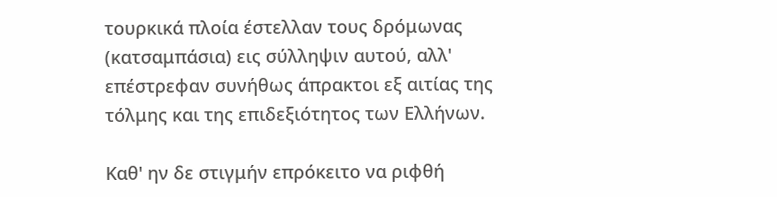τουρκικά πλοία έστελλαν τους δρόμωνας (κατσαμπάσια) εις σύλληψιν αυτού, αλλ' επέστρεφαν συνήθως άπρακτοι εξ αιτίας της τόλμης και της επιδεξιότητος των Ελλήνων.

Καθ' ην δε στιγμήν επρόκειτο να ριφθή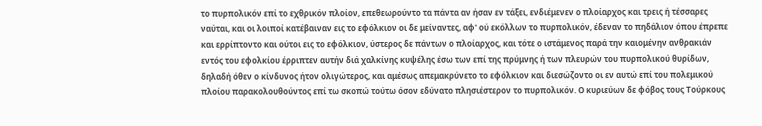το πυρπολικόν επί το εχθρικόν πλοίον, επεθεωρούντο τα πάντα αν ήσαν εν τάξει, ενδιέμενεν ο πλοίαρχος και τρεις ή τέσσαρες ναύται, και οι λοιποί κατέβαιναν εις το εφόλκιον οι δε μείναντες, αφ' ού εκόλλων το πυρπολικόν, έδεναν το πηδάλιον όπου έπρεπε και ερρίπτοντο και ούτοι εις το εφόλκιον, ύστερος δε πάντων ο πλοίαρχος, και τότε ο ιστάμενος παρά την καιομένην ανθρακιάν εντός του εφολκίου έρριπτεν αυτήν διά χαλκίνης κυψέλης έσω των επί της πρύμνης ή των πλευρών του πυρπολικού θυρίδων, δηλαδή όθεν ο κίνδυνος ήτον ολιγώτερος, και αμέσως απεμακρύνετο το εφόλκιον και διεσώζοντο οι εν αυτώ επί του πολεμικού πλοίου παρακολουθούντος επί τω σκοπώ τούτω όσον εδύνατο πλησιέστερον το πυρπολικόν. Ο κυριεύων δε φόβος τους Τούρκους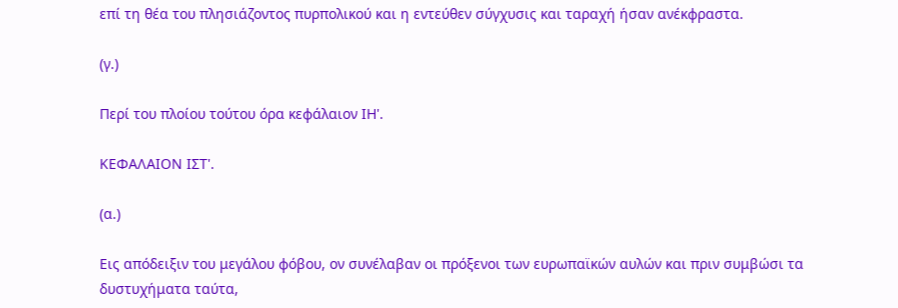επί τη θέα του πλησιάζοντος πυρπολικού και η εντεύθεν σύγχυσις και ταραχή ήσαν ανέκφραστα.

(γ.)

Περί του πλοίου τούτου όρα κεφάλαιον ΙΗ'.

ΚΕΦΑΛΑΙΟΝ ΙΣΤ'.

(α.)

Εις απόδειξιν του μεγάλου φόβου, ον συνέλαβαν οι πρόξενοι των ευρωπαϊκών αυλών και πριν συμβώσι τα δυστυχήματα ταύτα,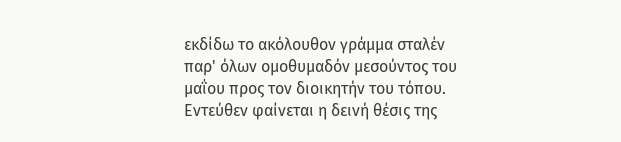εκδίδω το ακόλουθον γράμμα σταλέν παρ' όλων ομοθυμαδόν μεσούντος του μαΐου προς τον διοικητήν του τόπου. Εντεύθεν φαίνεται η δεινή θέσις της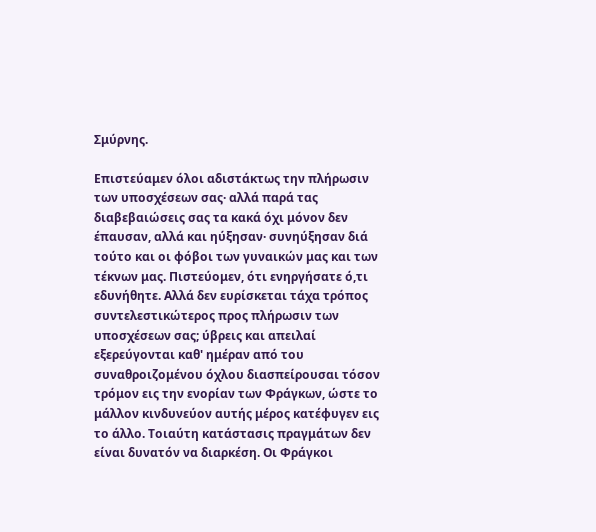Σμύρνης.

Επιστεύαμεν όλοι αδιστάκτως την πλήρωσιν των υποσχέσεων σας· αλλά παρά τας διαβεβαιώσεις σας τα κακά όχι μόνον δεν έπαυσαν, αλλά και ηύξησαν· συνηύξησαν διά τούτο και οι φόβοι των γυναικών μας και των τέκνων μας. Πιστεύομεν, ότι ενηργήσατε ό,τι εδυνήθητε. Αλλά δεν ευρίσκεται τάχα τρόπος συντελεστικώτερος προς πλήρωσιν των υποσχέσεων σας; ύβρεις και απειλαί εξερεύγονται καθ' ημέραν από του συναθροιζομένου όχλου διασπείρουσαι τόσον τρόμον εις την ενορίαν των Φράγκων, ώστε το μάλλον κινδυνεύον αυτής μέρος κατέφυγεν εις το άλλο. Τοιαύτη κατάστασις πραγμάτων δεν είναι δυνατόν να διαρκέση. Οι Φράγκοι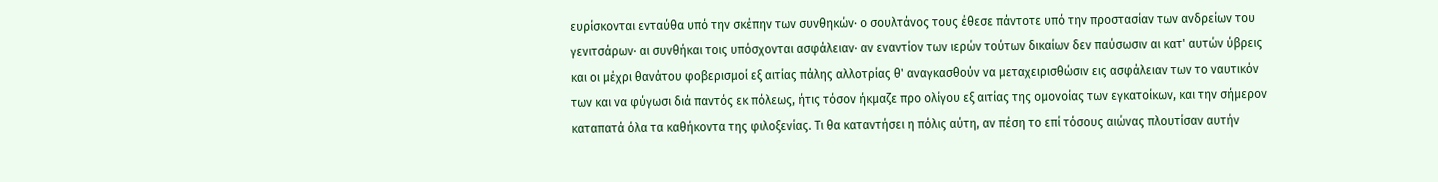ευρίσκονται ενταύθα υπό την σκέπην των συνθηκών· ο σουλτάνος τους έθεσε πάντοτε υπό την προστασίαν των ανδρείων του γενιτσάρων· αι συνθήκαι τοις υπόσχονται ασφάλειαν· αν εναντίον των ιερών τούτων δικαίων δεν παύσωσιν αι κατ' αυτών ύβρεις και οι μέχρι θανάτου φοβερισμοί εξ αιτίας πάλης αλλοτρίας θ' αναγκασθούν να μεταχειρισθώσιν εις ασφάλειαν των το ναυτικόν των και να φύγωσι διά παντός εκ πόλεως, ήτις τόσον ήκμαζε προ ολίγου εξ αιτίας της ομονοίας των εγκατοίκων, και την σήμερον καταπατά όλα τα καθήκοντα της φιλοξενίας. Τι θα καταντήσει η πόλις αύτη, αν πέση το επί τόσους αιώνας πλουτίσαν αυτήν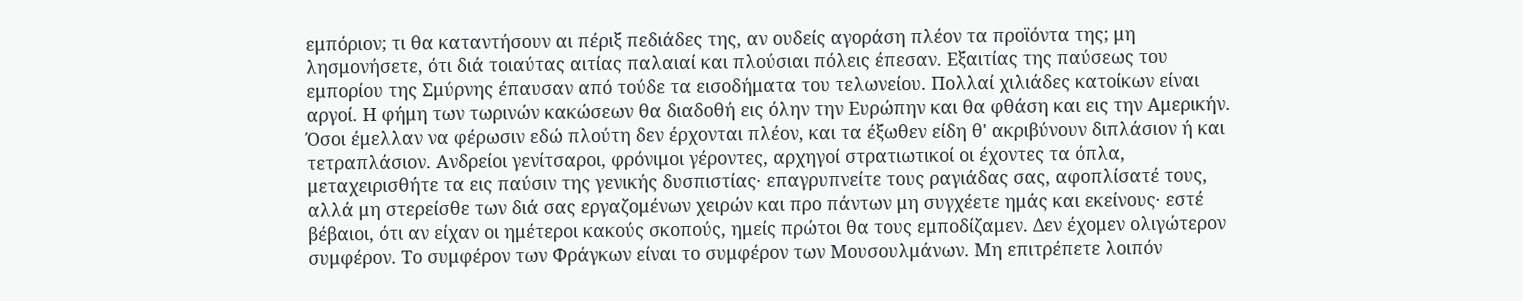εμπόριον; τι θα καταντήσουν αι πέριξ πεδιάδες της, αν ουδείς αγοράση πλέον τα προϊόντα της; μη λησμονήσετε, ότι διά τοιαύτας αιτίας παλαιαί και πλούσιαι πόλεις έπεσαν. Εξαιτίας της παύσεως του εμπορίου της Σμύρνης έπαυσαν από τούδε τα εισοδήματα του τελωνείου. Πολλαί χιλιάδες κατοίκων είναι αργοί. Η φήμη των τωρινών κακώσεων θα διαδοθή εις όλην την Ευρώπην και θα φθάση και εις την Αμερικήν. Όσοι έμελλαν να φέρωσιν εδώ πλούτη δεν έρχονται πλέον, και τα έξωθεν είδη θ' ακριβύνουν διπλάσιον ή και τετραπλάσιον. Ανδρείοι γενίτσαροι, φρόνιμοι γέροντες, αρχηγοί στρατιωτικοί οι έχοντες τα όπλα, μεταχειρισθήτε τα εις παύσιν της γενικής δυσπιστίας· επαγρυπνείτε τους ραγιάδας σας, αφοπλίσατέ τους, αλλά μη στερείσθε των διά σας εργαζομένων χειρών και προ πάντων μη συγχέετε ημάς και εκείνους· εστέ βέβαιοι, ότι αν είχαν οι ημέτεροι κακούς σκοπούς, ημείς πρώτοι θα τους εμποδίζαμεν. Δεν έχομεν ολιγώτερον συμφέρον. Το συμφέρον των Φράγκων είναι το συμφέρον των Μουσουλμάνων. Μη επιτρέπετε λοιπόν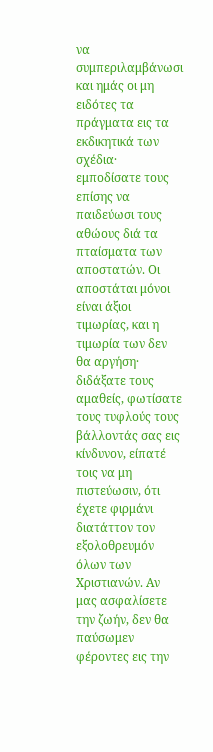να συμπεριλαμβάνωσι και ημάς οι μη ειδότες τα πράγματα εις τα εκδικητικά των σχέδια· εμποδίσατε τους επίσης να παιδεύωσι τους αθώους διά τα πταίσματα των αποστατών. Οι αποστάται μόνοι είναι άξιοι τιμωρίας, και η τιμωρία των δεν θα αργήση· διδάξατε τους αμαθείς, φωτίσατε τους τυφλούς τους βάλλοντάς σας εις κίνδυνον, είπατέ τοις να μη πιστεύωσιν, ότι έχετε φιρμάνι διατάττον τον εξολοθρευμόν όλων των Χριστιανών. Αν μας ασφαλίσετε την ζωήν, δεν θα παύσωμεν φέροντες εις την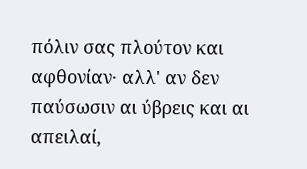πόλιν σας πλούτον και αφθονίαν· αλλ' αν δεν παύσωσιν αι ύβρεις και αι απειλαί,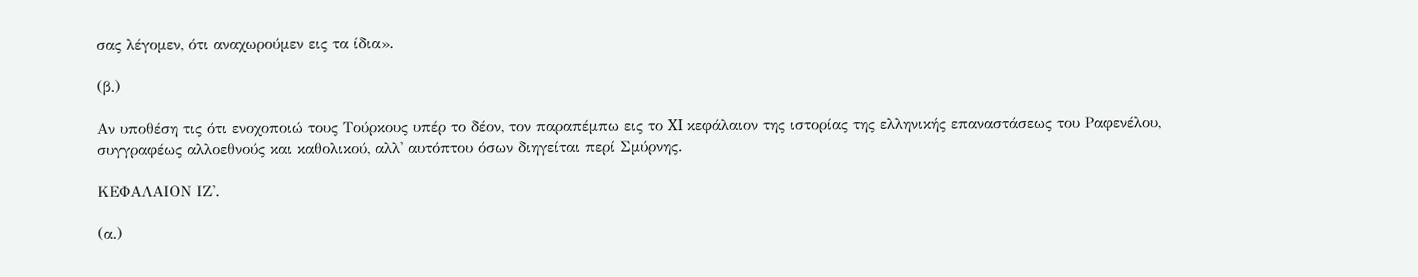σας λέγομεν, ότι αναχωρούμεν εις τα ίδια».

(β.)

Αν υποθέση τις ότι ενοχοποιώ τους Τούρκους υπέρ το δέον, τον παραπέμπω εις το XI κεφάλαιον της ιστορίας της ελληνικής επαναστάσεως του Ραφενέλου, συγγραφέως αλλοεθνούς και καθολικού, αλλ' αυτόπτου όσων διηγείται περί Σμύρνης.

ΚΕΦΑΛΑΙΟΝ ΙΖ'.

(α.)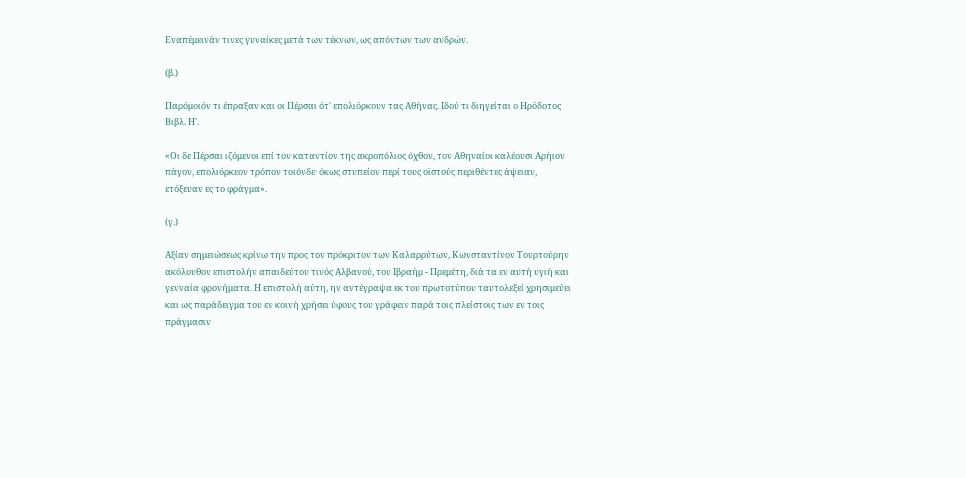Εναπέμεινάν τινες γυναίκες μετά των τέκνων, ως απόντων των ανδρών.

(β.)

Παρόμοιόν τι έπραξαν και οι Πέρσαι ότ' επολιόρκουν τας Αθήνας. Ιδού τι διηγείται ο Ηρόδοτος Βιβλ. Η'.

«Οι δε Πέρσαι ιζόμενοι επί τον καταντίον της ακροπόλιος όχθον, τον Αθηναίοι καλέουσι Αρήιον πάγον, επολιόρκεον τρόπον τοιόνδε· όκως στυπείον περί τους οϊστούς περιθέντες άψειαν, ετόξευαν ες το φράγμα».

(γ.)

Αξίαν σημειώσεως κρίνω την προς τον πρόκριτον των Καλαρρύτων, Κωνσταντίνον Τουρτούρην ακόλουθον επιστολήν απαιδεύτου τινός Αλβανού, του Ιβραήμ - Πρεμέτη, διά τα εν αυτή υγιή και γενναία φρονήματα. Η επιστολή αύτη, ην αντέγραψα εκ του πρωτοτύπου ταυτολεξεί χρησιμεύει και ως παράδειγμα του εν κοινή χρήσει ύφους του γράφειν παρά τοις πλείστοις των εν τοις πράγμασιν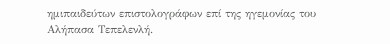ημιπαιδεύτων επιστολογράφων επί της ηγεμονίας του Αλήπασα Τεπελενλή.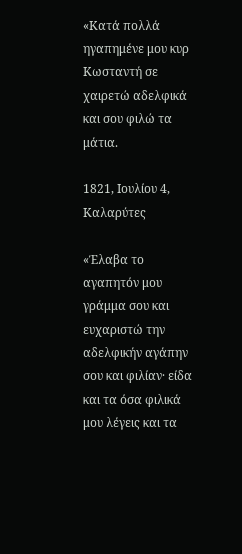«Κατά πολλά ηγαπημένε μου κυρ Κωσταντή σε χαιρετώ αδελφικά και σου φιλώ τα μάτια.

1821, Ιουλίου 4, Καλαρύτες

«Έλαβα το αγαπητόν μου γράμμα σου και ευχαριστώ την αδελφικήν αγάπην σου και φιλίαν· είδα και τα όσα φιλικά μου λέγεις και τα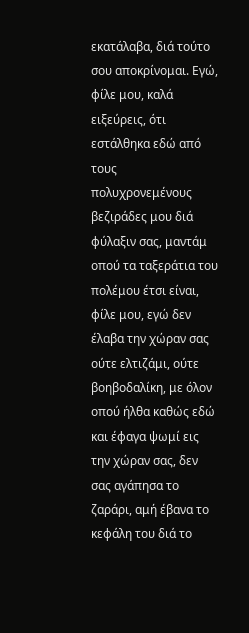εκατάλαβα, διά τούτο σου αποκρίνομαι. Εγώ, φίλε μου, καλά ειξεύρεις, ότι εστάλθηκα εδώ από τους πολυχρονεμένους βεζιράδες μου διά φύλαξιν σας, μαντάμ οπού τα ταξεράτια του πολέμου έτσι είναι, φίλε μου, εγώ δεν έλαβα την χώραν σας ούτε ελτιζάμι, ούτε βοηβοδαλίκη, με όλον οπού ήλθα καθώς εδώ και έφαγα ψωμί εις την χώραν σας, δεν σας αγάπησα το ζαράρι, αμή έβανα το κεφάλη του διά το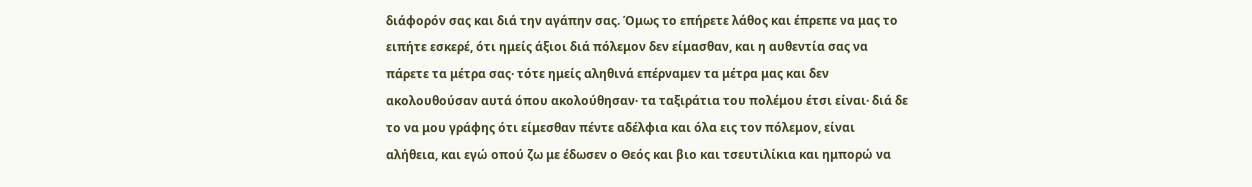διάφορόν σας και διά την αγάπην σας. Όμως το επήρετε λάθος και έπρεπε να μας το ειπήτε εσκερέ, ότι ημείς άξιοι διά πόλεμον δεν είμασθαν, και η αυθεντία σας να πάρετε τα μέτρα σας· τότε ημείς αληθινά επέρναμεν τα μέτρα μας και δεν ακολουθούσαν αυτά όπου ακολούθησαν· τα ταξιράτια του πολέμου έτσι είναι· διά δε το να μου γράφης ότι είμεσθαν πέντε αδέλφια και όλα εις τον πόλεμον, είναι αλήθεια, και εγώ οπού ζω με έδωσεν ο Θεός και βιο και τσευτιλίκια και ημπορώ να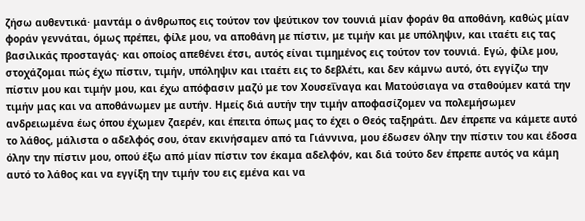ζήσω αυθεντικά· μαντάμ ο άνθρωπος εις τούτον τον ψεύτικον τον τουνιά μίαν φοράν θα αποθάνη, καθώς μίαν φοράν γεννάται, όμως πρέπει, φίλε μου, να αποθάνη με πίστιν, με τιμήν και με υπόληψιν, και ιταέτι εις τας βασιλικάς προσταγάς· και οποίος απεθένει έτσι, αυτός είναι τιμημένος εις τούτον τον τουνιά. Εγώ, φίλε μου, στοχάζομαι πώς έχω πίστιν, τιμήν, υπόληψιν και ιταέτι εις το δεβλέτι, και δεν κάμνω αυτό, ότι εγγίζω την πίστιν μου και τιμήν μου, και έχω απόφασιν μαζύ με τον Χουσεΐναγα και Ματούσιαγα να σταθούμεν κατά την τιμήν μας και να αποθάνωμεν με αυτήν. Ημείς διά αυτήν την τιμήν αποφασίζομεν να πολεμήσωμεν ανδρειωμένα έως όπου έχωμεν ζαερέν, και έπειτα όπως μας το έχει ο Θεός ταξηράτι. Δεν έπρεπε να κάμετε αυτό το λάθος, μάλιστα ο αδελφός σου, όταν εκινήσαμεν από τα Γιάννινα, μου έδωσεν όλην την πίστιν του και έδοσα όλην την πίστιν μου, οπού έξω από μίαν πίστιν τον έκαμα αδελφόν, και διά τούτο δεν έπρεπε αυτός να κάμη αυτό το λάθος και να εγγίξη την τιμήν του εις εμένα και να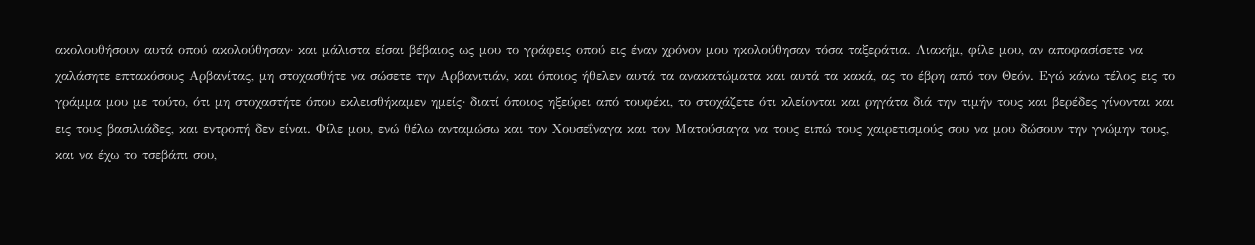ακολουθήσουν αυτά οπού ακολούθησαν· και μάλιστα είσαι βέβαιος ως μου το γράφεις οπού εις έναν χρόνον μου ηκολούθησαν τόσα ταξεράτια. Λιακήμ, φίλε μου, αν αποφασίσετε να χαλάσητε επτακόσους Αρβανίτας, μη στοχασθήτε να σώσετε την Αρβανιτιάν, και όποιος ήθελεν αυτά τα ανακατώματα και αυτά τα κακά, ας το έβρη από τον Θεόν. Εγώ κάνω τέλος εις το γράμμα μου με τούτο, ότι μη στοχαστήτε όπου εκλεισθήκαμεν ημείς· διατί όποιος ηξεύρει από τουφέκι, το στοχάζετε ότι κλείονται και ρηγάτα διά την τιμήν τους και βερέδες γίνονται και εις τους βασιλιάδες, και εντροπή δεν είναι. Φίλε μου, ενώ θέλω ανταμώσω και τον Χουσεΐναγα και τον Ματούσιαγα να τους ειπώ τους χαιρετισμούς σου να μου δώσουν την γνώμην τους, και να έχω το τσεβάπι σου,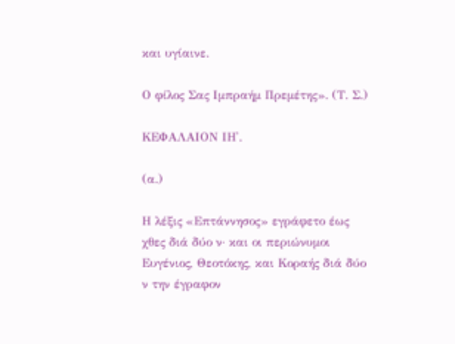και υγίαινε.

Ο φίλος Σας Ιμπραήμ Πρεμέτης». (Τ. Σ.)

ΚΕΦΑΛΑΙΟΝ ΙΗ'.

(α.)

Η λέξις «Επτάννησος» εγράφετο έως χθες διά δύο ν· και οι περιώνυμοι Ευγένιος, Θεοτόκης, και Κοραής διά δύο ν την έγραφον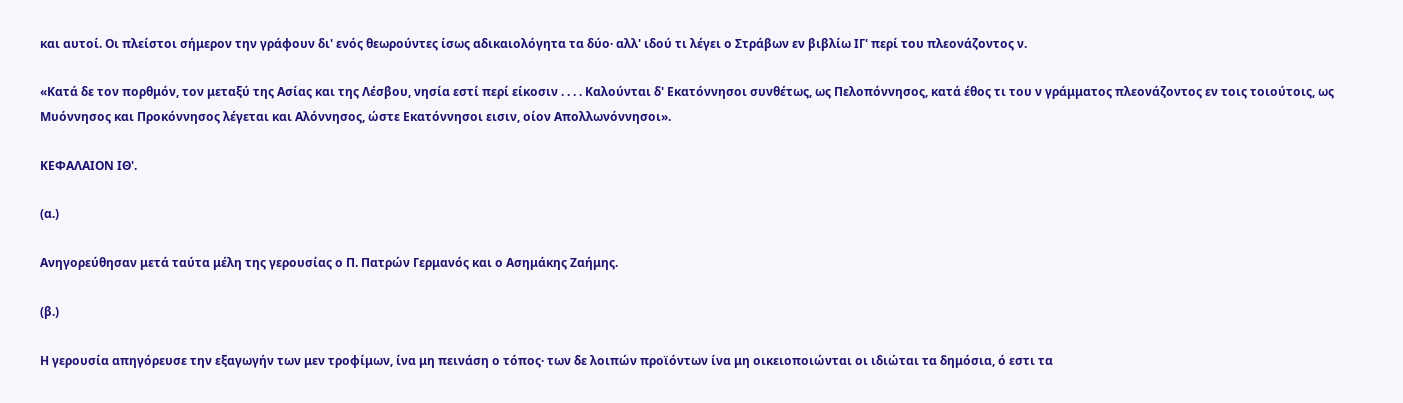και αυτοί. Οι πλείστοι σήμερον την γράφουν δι' ενός θεωρούντες ίσως αδικαιολόγητα τα δύο· αλλ' ιδού τι λέγει ο Στράβων εν βιβλίω ΙΓ' περί του πλεονάζοντος ν.

«Κατά δε τον πορθμόν, τον μεταξύ της Ασίας και της Λέσβου, νησία εστί περί είκοσιν . . . . Καλούνται δ' Εκατόννησοι συνθέτως, ως Πελοπόννησος, κατά έθος τι του ν γράμματος πλεονάζοντος εν τοις τοιούτοις, ως Μυόννησος και Προκόννησος λέγεται και Αλόννησος, ώστε Εκατόννησοι εισιν, οίον Απολλωνόννησοι».

ΚΕΦΑΛΑΙΟΝ ΙΘ'.

(α.)

Ανηγορεύθησαν μετά ταύτα μέλη της γερουσίας ο Π. Πατρών Γερμανός και ο Ασημάκης Ζαήμης.

(β.)

Η γερουσία απηγόρευσε την εξαγωγήν των μεν τροφίμων, ίνα μη πεινάση ο τόπος· των δε λοιπών προϊόντων ίνα μη οικειοποιώνται οι ιδιώται τα δημόσια, ό εστι τα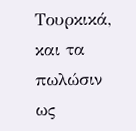Τουρκικά, και τα πωλώσιν ως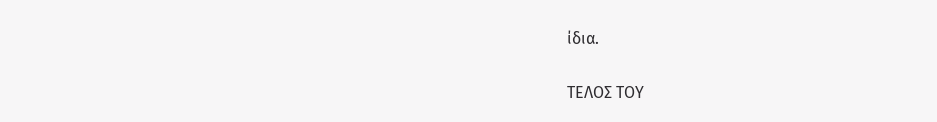ίδια.

ΤΕΛΟΣ ΤΟΥ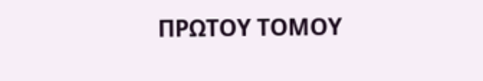ΠΡΩΤΟΥ ΤΟΜΟΥ